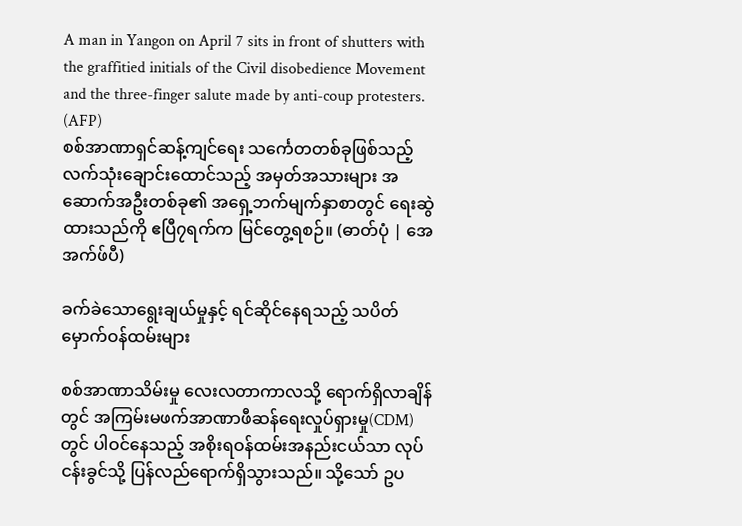A man in Yangon on April 7 sits in front of shutters with the graffitied initials of the Civil disobedience Movement and the three-finger salute made by anti-coup protesters. (AFP)
စစ်အာဏာရှင်ဆန့်ကျင်ရေး သင်္ကေတတစ်ခုဖြစ်သည့် လက်သုံးချောင်းထောင်သည့် အမှတ်အသားများ အဆောက်အဦးတစ်ခု၏ အရှေ့ဘက်မျက်နှာစာတွင် ရေးဆွဲထားသည်ကို ဧပြီ၇ရက်က မြင်တွေ့ရစဉ်။ (ဓာတ်ပုံ | အေအက်ဖ်ပီ)

ခက်ခဲသောရွေးချယ်မှုနှင့် ရင်ဆိုင်နေရသည့် သပိတ်မှောက်ဝန်ထမ်းများ

စစ်အာဏာသိမ်းမှု လေးလတာကာလသို့ ရောက်ရှိလာချိန်တွင် အကြမ်းမဖက်အာဏာဖီဆန်ရေးလှုပ်ရှားမှု(CDM)တွင် ပါဝင်နေသည့် အစိုးရဝန်ထမ်းအနည်းငယ်သာ လုပ်ငန်းခွင်သို့ ပြန်လည်ရောက်ရှိသွားသည်။ သို့သော် ဥပ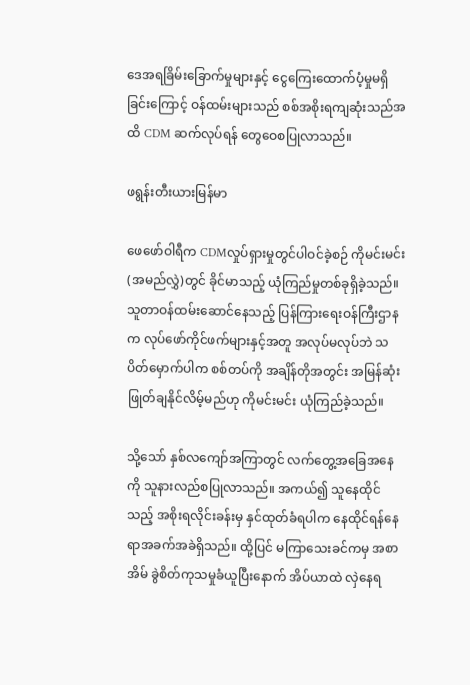ဒေအရခြိမ်းခြောက်မှုများနှင့် ငွေကြေးထောက်ပံ့မှုမရှိခြင်းကြောင့် ဝန်ထမ်းများသည် စစ်အစိုးရကျဆုံးသည်အထိ CDM ဆက်လုပ်ရန် တွေဝေစပြုလာသည်။

ဖရွန်းတီးယားမြန်မာ

ဖေဖော်ဝါရီက CDMလှုပ်ရှားမှုတွင်ပါဝင်ခဲ့စဉ် ကိုမင်းမင်း(အမည်လွှဲ)တွင် ခိုင်မာသည့် ယုံကြည်မှုတစ်ခုရှိခဲ့သည်။ သူတာဝန်ထမ်းဆောင်နေသည့် ပြန်ကြားရေးဝန်ကြီးဌာနက လုပ်ဖော်ကိုင်ဖက်များနှင့်အတူ အလုပ်မလုပ်ဘဲ သပိတ်မှောက်ပါက စစ်တပ်ကို အချိန်တိုအတွင်း အမြန်ဆုံးဖြုတ်ချနိုင်လိမ့်မည်ဟု ကိုမင်းမင်း ယုံကြည်ခဲ့သည်။

သို့သော် နှစ်လကျော်အကြာတွင် လက်တွေ့အခြေအနေကို သူနားလည်စပြုလာသည်။ အကယ်၍ သူနေထိုင်သည့် အစိုးရလိုင်းခန်းမှ နှင်ထုတ်ခံရပါက နေထိုင်ရန်နေရာအခက်အခဲရှိသည်။ ထို့ပြင် မကြာသေးခင်ကမှ အစာအိမ် ခွဲစိတ်ကုသမှုခံယူပြီးနောက် အိပ်ယာထဲ လှဲနေရ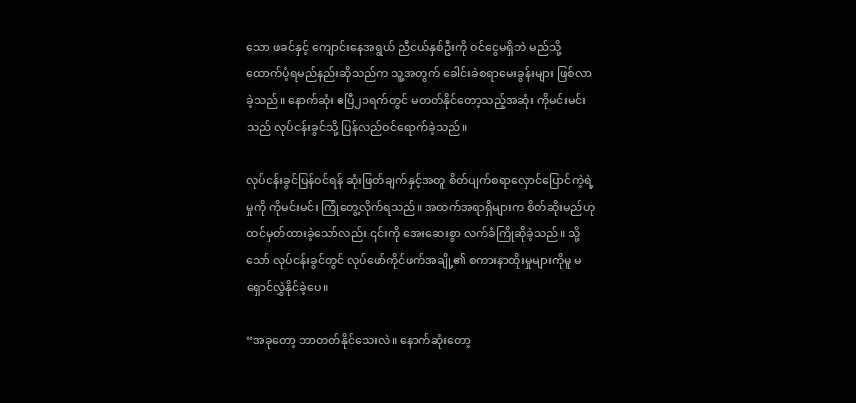သော ဖခင်နှင့် ကျောင်းနေအရွယ် ညီငယ်နှစ်ဦးကို ဝင်ငွေမရှိဘဲ မည်သို့ထောက်ပံ့ရမည်နည်းဆိုသည်က သူ့အတွက် ခေါင်းခဲစရာမေးခွန်းများ ဖြစ်လာခဲ့သည်။ နောက်ဆုံး ဧပြီ၂၁ရက်တွင် မတတ်နိုင်တော့သည့်အဆုံး ကိုမင်းမင်းသည် လုပ်ငန်းခွင်သို့ ပြန်လည်ဝင်ရောက်ခဲ့သည်။

လုပ်ငန်းခွင်ပြန်ဝင်ရန် ဆုံးဖြတ်ချက်နှင့်အတူ စိတ်ပျက်စရာလှောင်ပြောင်ကဲ့ရဲ့မှုကို ကိုမင်းမင်း ကြုံတွေ့လိုက်ရသည်။ အထက်အရာရှိများက စိတ်ဆိုးမည်ဟုထင်မှတ်ထားခဲ့သော်လည်း ၎င်းကို အေးဆေးစွာ လက်ခံကြိုဆိုခဲ့သည်။ သို့သော် လုပ်ငန်းခွင်တွင် လုပ်ဖော်ကိုင်ဖက်အချို့၏ စကားနာထိုးမှုများကိုမူ မရှောင်လွှဲနိုင်ခဲ့ပေ။

“အခုတော့ ဘာတတ်နိုင်သေးလဲ။ နောက်ဆုံးတော့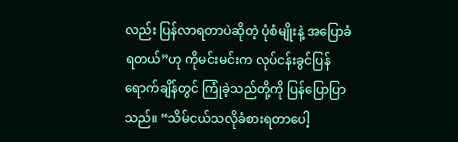လည်း ပြန်လာရတာပဲဆိုတဲ့ ပုံစံမျိုးနဲ့ အပြောခံရတယ်”ဟု ကိုမင်းမင်းက လုပ်ငန်းခွင်ပြန်ရောက်ချိန်တွင် ကြုံခဲ့သည်တို့ကို ပြန်ပြောပြာသည်။ “သိမ်ငယ်သလိုခံစားရတာပေါ့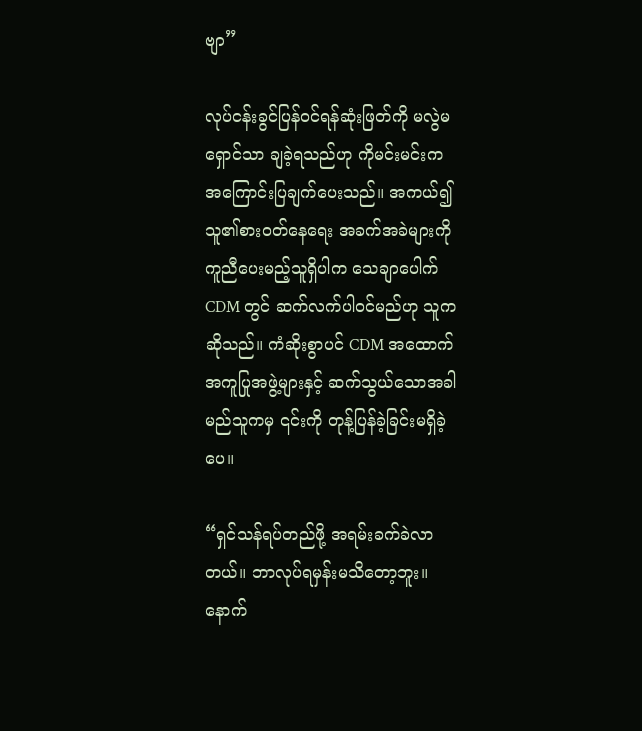ဗျာ”

လုပ်ငန်းခွင်ပြန်ဝင်ရန်ဆုံးဖြတ်ကို မလွဲမရှောင်သာ ချခဲ့ရသည်ဟု ကိုမင်းမင်းက အကြောင်းပြချက်ပေးသည်။ အကယ်၍ သူ၏စားဝတ်နေရေး အခက်အခဲများကို ကူညီပေးမည့်သူရှိပါက သေချာပေါက် CDM တွင် ဆက်လက်ပါဝင်မည်ဟု သူကဆိုသည်။ ကံဆိုးစွာပင် CDM အထောက်အကူပြုအဖွဲ့များနှင့် ဆက်သွယ်သောအခါ မည်သူကမှ ၎င်းကို တုန့်ပြန်ခဲ့ခြင်းမရှိခဲ့ပေ။

“ရှင်သန်ရပ်တည်ဖို့ အရမ်းခက်ခဲလာတယ်။ ဘာလုပ်ရမှန်းမသိတော့ဘူး။ နောက်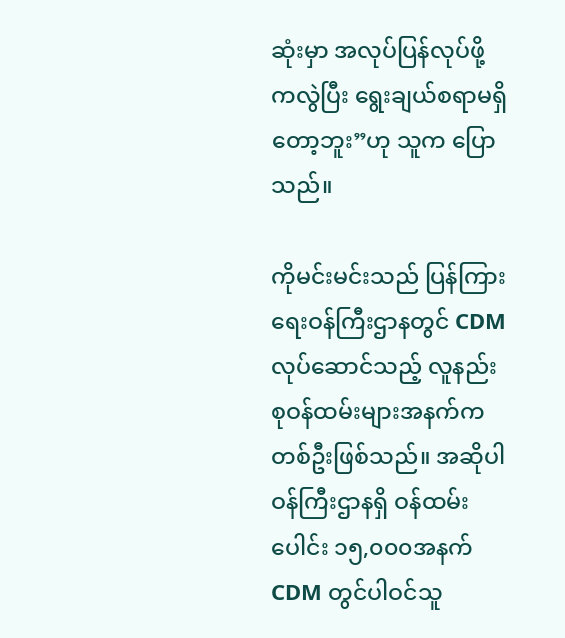ဆုံးမှာ အလုပ်ပြန်လုပ်ဖို့ကလွဲပြီး ရွေးချယ်စရာမရှိတော့ဘူး”ဟု သူက ပြောသည်။

ကိုမင်းမင်းသည် ပြန်ကြားရေးဝန်ကြီးဌာနတွင် CDM လုပ်ဆောင်သည့် လူနည်းစုဝန်ထမ်းများအနက်က တစ်ဦးဖြစ်သည်။ အဆိုပါဝန်ကြီးဌာနရှိ ဝန်ထမ်းပေါင်း ၁၅,၀၀၀အနက် CDM တွင်ပါဝင်သူ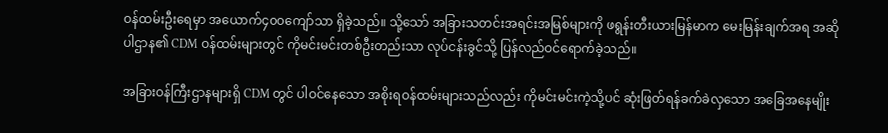ဝန်ထမ်းဦးရေမှာ အယောက်၄၀၀ကျော်သာ ရှိခဲ့သည်။ သို့သော် အခြားသတင်းအရင်းအမြစ်များကို ဖရွန်းတီးယားမြန်မာက မေးမြန်းချက်အရ အဆိုပါဌာန၏ CDM ဝန်ထမ်းများတွင် ကိုမင်းမင်းတစ်ဦးတည်းသာ လုပ်ငန်းခွင်သို့ ပြန်လည်ဝင်ရောက်ခဲ့သည်။

အခြားဝန်ကြီးဌာနများရှိ CDM တွင် ပါဝင်နေသော အစိုးရဝန်ထမ်းများသည်လည်း ကိုမင်းမင်းကဲ့သို့ပင် ဆုံးဖြတ်ရန်ခက်ခဲလှသော အခြေအနေမျိုး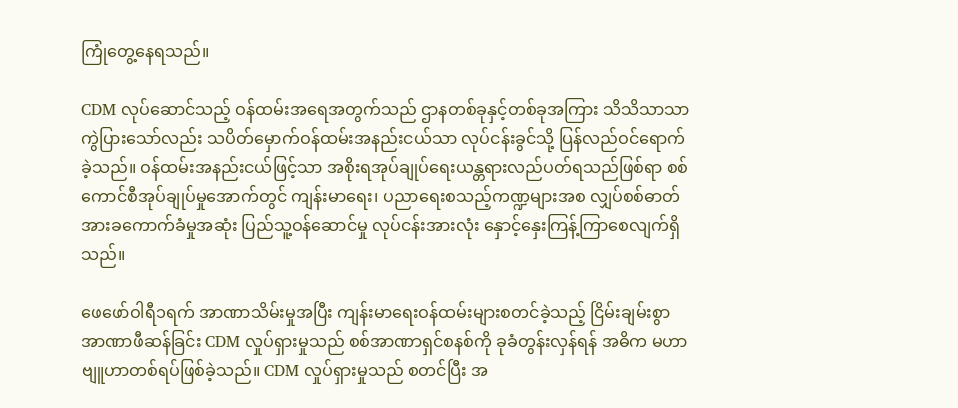ကြုံတွေ့နေရသည်။

CDM လုပ်ဆောင်သည့် ဝန်ထမ်းအရေအတွက်သည် ဌာနတစ်ခုနှင့်တစ်ခုအကြား သိသိသာသာကွဲပြားသော်လည်း သပိတ်မှောက်ဝန်ထမ်းအနည်းငယ်သာ လုပ်ငန်းခွင်သို့ ပြန်လည်ဝင်ရောက်ခဲ့သည်။ ဝန်ထမ်းအနည်းငယ်ဖြင့်သာ အစိုးရအုပ်ချုပ်ရေးယန္တရားလည်ပတ်ရသည်ဖြစ်ရာ စစ်ကောင်စီအုပ်ချုပ်မှုအောက်တွင် ကျန်းမာရေး၊ ပညာရေးစသည့်ကဏ္ဍများအစ လျှပ်စစ်ဓာတ်အားခကောက်ခံမှုအဆုံး ပြည်သူ့ဝန်ဆောင်မှု လုပ်ငန်းအားလုံး နှောင့်နှေးကြန့်ကြာစေလျက်ရှိသည်။

ဖေဖော်ဝါရီ၁ရက် အာဏာသိမ်းမှုအပြီး ကျန်းမာရေးဝန်ထမ်းများစတင်ခဲ့သည့် ငြိမ်းချမ်းစွာအာဏာဖီဆန်ခြင်း CDM လှုပ်ရှားမှုသည် စစ်အာဏာရှင်စနစ်ကို ခုခံတွန်းလှန်ရန် အဓိက မဟာဗျူဟာတစ်ရပ်ဖြစ်ခဲ့သည်။ CDM လှုပ်ရှားမှုသည် စတင်ပြီး အ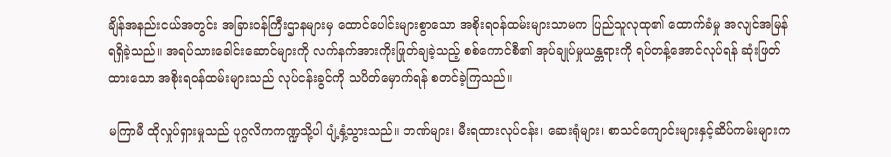ချိန်အနည်းငယ်အတွင်း အခြားဝန်ကြီးဌာနများမှ ထောင်ပေါင်းများစွာသော အစိုးရဝန်ထမ်းများသာမက ပြည်သူလုထု၏ ထောက်ခံမှု အလျင်အမြန်ရရှိခဲ့သည်။ အရပ်သားခေါင်းဆောင်များကို လက်နက်အားကိုးဖြုတ်ချခဲ့သည့် စစ်ကောင်စီ၏ အုပ်ချုပ်မှုယန္တရားကို ရပ်တန့်အောင်လုပ်ရန် ဆုံးဖြတ်ထားသော အစိုးရဝန်ထမ်းများသည် လုပ်ငန်းခွင်ကို သပိတ်မှောက်ရန် စတင်ခဲ့ကြသည်။

မကြာမီ ထိုလှုပ်ရှားမှုသည် ပုဂ္ဂလိကကဏ္ဍသို့ပါ ပျံ့နှံ့သွားသည်။ ဘဏ်များ၊ မီးရထားလုပ်ငန်း၊ ဆေးရုံများ၊ စာသင်ကျောင်းများနှင့်ဆိပ်ကမ်းများက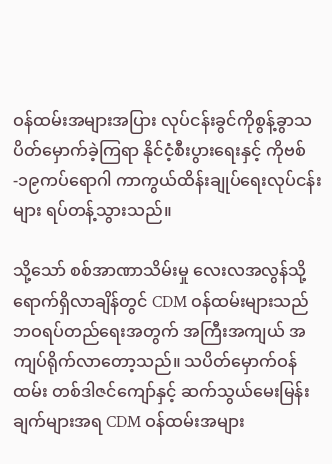ဝန်ထမ်းအများအပြား လုပ်ငန်းခွင်ကိုစွန့်ခွာသပိတ်မှောက်ခဲ့ကြရာ နိုင်ငံ့စီးပွားရေးနှင့် ကိုဗစ်-၁၉ကပ်ရောဂါ ကာကွယ်ထိန်းချုပ်ရေးလုပ်ငန်းများ ရပ်တန့်သွားသည်။

သို့သော် စစ်အာဏာသိမ်းမှု လေးလအလွန်သို့ ရောက်ရှိလာချိန်တွင် CDM ဝန်ထမ်းများသည် ဘဝရပ်တည်ရေးအတွက် အကြီးအကျယ် အကျပ်ရိုက်လာတော့သည်။ သပိတ်မှောက်ဝန်ထမ်း တစ်ဒါဇင်ကျော်နှင့် ဆက်သွယ်မေးမြန်းချက်များအရ CDM ဝန်ထမ်းအများ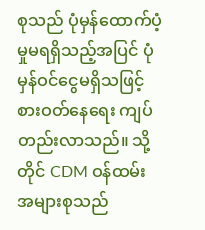စုသည် ပုံမှန်ထောက်ပံ့မှုမရရှိသည့်အပြင် ပုံမှန်ဝင်ငွေမရှိသဖြင့် စားဝတ်နေရေး ကျပ်တည်းလာသည်။ သို့တိုင် CDM ဝန်ထမ်းအများစုသည်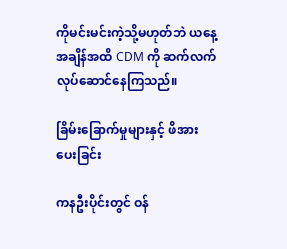ကိုမင်းမင်းကဲ့သို့မဟုတ်ဘဲ ယနေ့အချိန်အထိ CDM ကို ဆက်လက်လုပ်ဆောင်နေကြသည်။

ခြိမ်းခြောက်မှုများနှင့် ဖိအားပေးခြင်း

ကနဦးပိုင်းတွင် ဝန်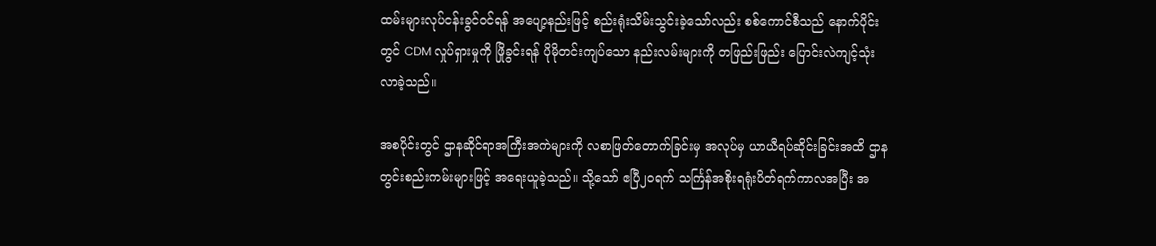ထမ်းများလုပ်ငန်းခွင်ဝင်ရန် အပျော့နည်းဖြင့် စည်းရုံးသိမ်းသွင်းခဲ့သော်လည်း စစ်ကောင်စီသည် နောက်ပိုင်းတွင် CDM လှုပ်ရှားမှုကို ဖြိုခွင်းရန် ပိုမိုတင်းကျပ်သော နည်းလမ်းများကို တဖြည်းဖြည်း ပြောင်းလဲကျင့်သုံးလာခဲ့သည်။

အစပိုင်းတွင် ဌာနဆိုင်ရာအကြီးအကဲများကို လစာဖြတ်တောက်ခြင်းမှ အလုပ်မှ ယာယီရပ်ဆိုင်းခြင်းအထိ ဌာနတွင်းစည်းကမ်းများဖြင့် အရေးယူခဲ့သည်။ သို့သော် ဧပြီ၂၀ရက် သင်္ကြန်အစိုးရရုံးပိတ်ရက်ကာလအပြီး အ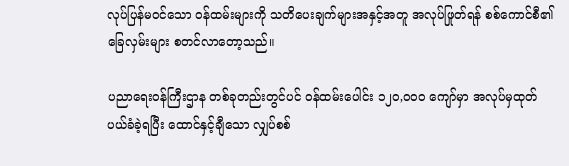လုပ်ပြန်မဝင်သော ဝန်ထမ်းများကို သတိပေးချက်များအနှင့်အတူ အလုပ်ဖြုတ်ရန် စစ်ကောင်စီ၏ ခြေလှမ်းများ စတင်လာတော့သည်။

ပညာရေးဝန်ကြီးဌာန တစ်ခုတည်းတွင်ပင် ဝန်ထမ်းပေါင်း ၁၂၀,၀၀၀ ကျော်မှာ အလုပ်မှထုတ်ပယ်ခံခဲ့ရပြီး ထောင်နှင့်ချီသော လျှပ်စစ်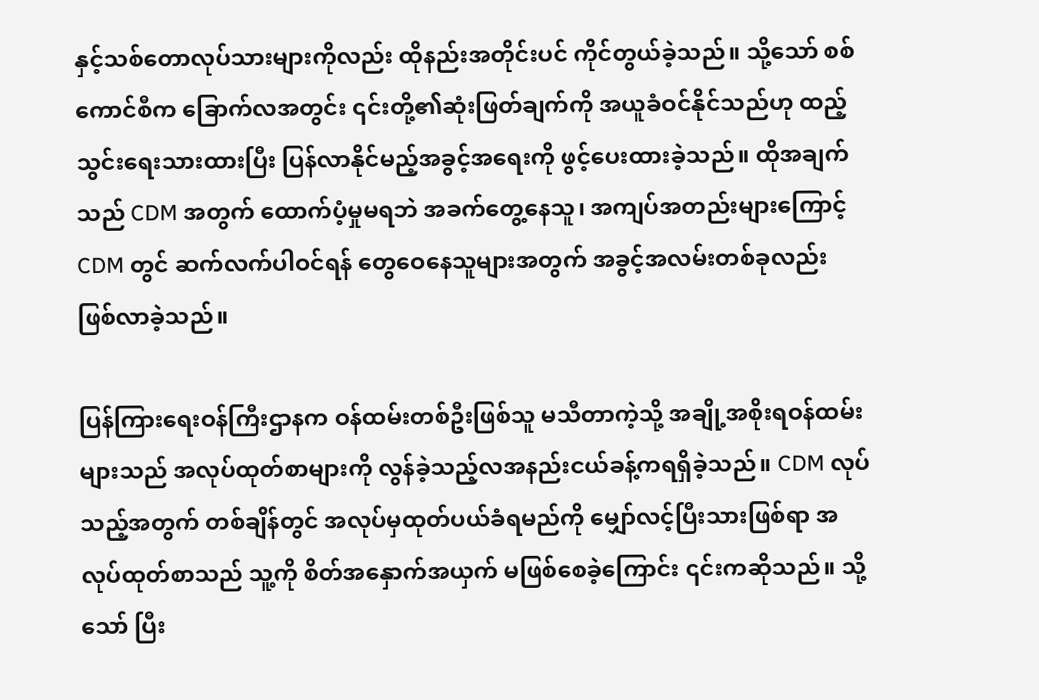နှင့်သစ်တောလုပ်သားများကိုလည်း ထိုနည်းအတိုင်းပင် ကိုင်တွယ်ခဲ့သည်။ သို့သော် စစ်ကောင်စီက ခြောက်လအတွင်း ၎င်းတို့၏ဆုံးဖြတ်ချက်ကို အယူခံဝင်နိုင်သည်ဟု ထည့်သွင်းရေးသားထားပြီး ပြန်လာနိုင်မည့်အခွင့်အရေးကို ဖွင့်ပေးထားခဲ့သည်။ ထိုအချက်သည် CDM အတွက် ထောက်ပံ့မှုမရဘဲ အခက်တွေ့နေသူ၊ အကျပ်အတည်းများကြောင့် CDM တွင် ဆက်လက်ပါဝင်ရန် တွေဝေနေသူများအတွက် အခွင့်အလမ်းတစ်ခုလည်း ဖြစ်လာခဲ့သည်။

ပြန်ကြားရေးဝန်ကြီးဌာနက ဝန်ထမ်းတစ်ဦးဖြစ်သူ မသီတာကဲ့သို့ အချို့အစိုးရဝန်ထမ်းများသည် အလုပ်ထုတ်စာများကို လွန်ခဲ့သည့်လအနည်းငယ်ခန့်ကရရှိခဲ့သည်။ CDM လုပ်သည့်အတွက် တစ်ချိန်တွင် အလုပ်မှထုတ်ပယ်ခံရမည်ကို မျှော်လင့်ပြီးသားဖြစ်ရာ အလုပ်ထုတ်စာသည် သူ့ကို စိတ်အနှောက်အယှက် မဖြစ်စေခဲ့ကြောင်း ၎င်းကဆိုသည်။ သို့သော် ပြီး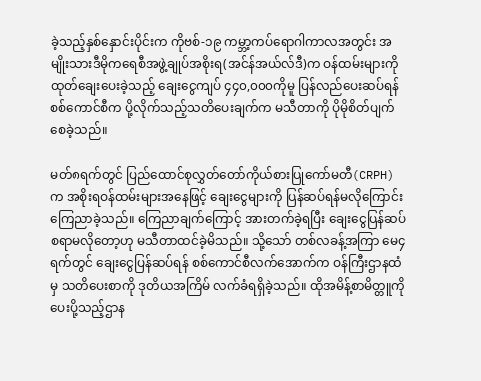ခဲ့သည့်နှစ်နှောင်းပိုင်းက ကိုဗစ်-၁၉ ကမ္ဘာ့ကပ်ရောဂါကာလအတွင်း အမျိုးသားဒီမိုကရေစီအဖွဲ့ချုပ်အစိုးရ(အင်န်အယ်လ်ဒီ)က ဝန်ထမ်းများကို ထုတ်ချေးပေးခဲ့သည့် ချေးငွေကျပ် ၄၄၀,၀၀၀ကိုမူ ပြန်လည်ပေးဆပ်ရန် စစ်ကောင်စီက ပို့လိုက်သည့်သတိပေးချက်က မသီတာကို ပိုမိုစိတ်ပျက်စေခဲ့သည်။

မတ်၈ရက်တွင် ပြည်ထောင်စုလွှတ်တော်ကိုယ်စားပြုကော်မတီ(CRPH) က အစိုးရဝန်ထမ်းများအနေဖြင့် ချေးငွေများကို ပြန်ဆပ်ရန်မလိုကြောင်း ကြေညာခဲ့သည်။ ကြေညာချက်ကြောင့် အားတက်ခဲ့ရပြီး ချေးငွေပြန်ဆပ်စရာမလိုတော့ဟု မသီတာထင်ခဲ့မိသည်။ သို့သော် တစ်လခန့်အကြာ မေ၄ရက်တွင် ချေးငွေပြန်ဆပ်ရန် စစ်ကောင်စီလက်အောက်က ဝန်ကြီးဌာနထံမှ သတိပေးစာကို ဒုတိယအကြိမ် လက်ခံရရှိခဲ့သည်။ ထိုအမိန့်စာမိတ္တူကို ပေးပို့သည့်ဌာန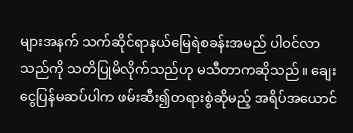များအနက် သက်ဆိုင်ရာနယ်မြေရဲစခန်းအမည် ပါဝင်လာသည်ကို သတိပြုမိလိုက်သည်ဟု မသီတာကဆိုသည်။ ချေးငွေပြန်မဆပ်ပါက ဖမ်းဆီး၍တရားစွဲဆိုမည့် အရိပ်အယောင်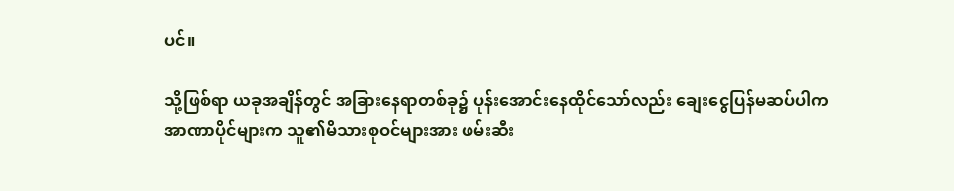ပင်။

သို့ဖြစ်ရာ ယခုအချိန်တွင် အခြားနေရာတစ်ခု၌ ပုန်းအောင်းနေထိုင်သော်လည်း ချေးငွေပြန်မဆပ်ပါက အာဏာပိုင်များက သူ၏မိသားစုဝင်များအား ဖမ်းဆီး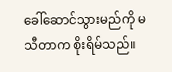ခေါ်ဆောင်သွားမည်ကို မသီတာက စိုးရိမ်သည်။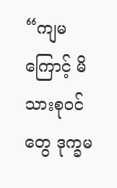“ကျမကြောင့် မိသားစုဝင်တွေ ဒုက္ခမ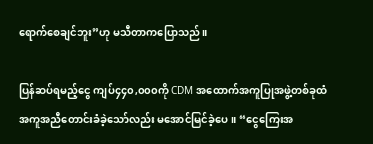ရောက်စေချင်ဘူး”ဟု မသီတာကပြောသည်။

ပြန်ဆပ်ရမည့်ငွေ ကျပ်၄၄၀,၀၀၀ကို CDM အထောက်အကူပြုအဖွဲ့တစ်ခုထံ အကူအညီတောင်းခံခဲ့သော်လည်း မအောင်မြင်ခဲ့ပေ။ “ငွေကြေးအ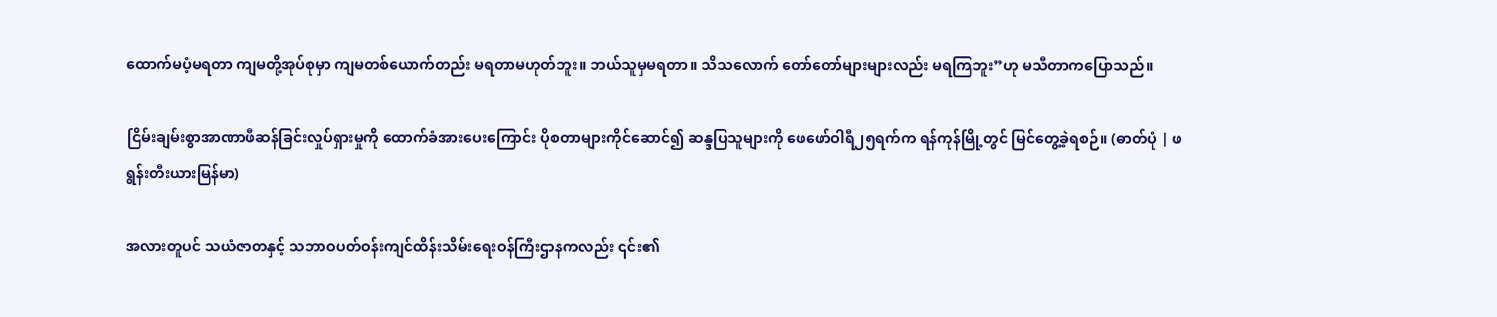ထောက်မပံ့မရတာ ကျမတို့အုပ်စုမှာ ကျမတစ်ယောက်တည်း မရတာမဟုတ်ဘူး။ ဘယ်သူမှမရတာ။ သိသလောက် တော်တော်များများလည်း မရကြဘူး”ဟု မသီတာကပြောသည်။

ငြိမ်းချမ်းစွာအာဏာဖီဆန်ခြင်းလှုပ်ရှားမှုကို ထောက်ခံအားပေးကြောင်း ပိုစတာများကိုင်ဆောင်၍ ဆန္ဒပြသူများကို ဖေဖော်ဝါရီ၂၅ရက်က ရန်ကုန်မြို့တွင် မြင်တွေ့ခဲ့ရစဉ်။ (ဓာတ်ပုံ | ဖရွန်းတီးယားမြန်မာ)

အလားတူပင် သယံဇာတနှင့် သဘာဝပတ်ဝန်းကျင်ထိန်းသိမ်းရေးဝန်ကြီးဌာနကလည်း ၎င်း၏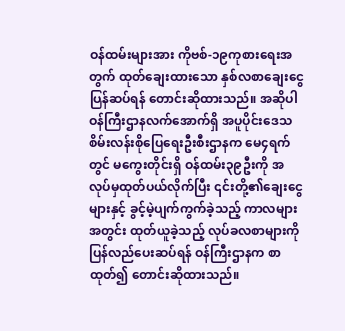ဝန်ထမ်းများအား ကိုဗစ်-၁၉ကုစားရေးအတွက် ထုတ်ချေးထားသော နှစ်လစာချေးငွေ ပြန်ဆပ်ရန် တောင်းဆိုထားသည်။ အဆိုပါဝန်ကြီးဌာနလက်အောက်ရှိ အပူပိုင်းဒေသစိမ်းလန်းစိုပြေရေးဦးစီးဌာနက မေ၄ရက်တွင် မကွေးတိုင်းရှိ ဝန်ထမ်း၃၉ဦးကို အလုပ်မှထုတ်ပယ်လိုက်ပြီး ၎င်းတို့၏ချေးငွေများနှင့် ခွင့်မဲ့ပျက်ကွက်ခဲ့သည့် ကာလများအတွင်း ထုတ်ယူခဲ့သည့် လုပ်ခလစာများကို ပြန်လည်ပေးဆပ်ရန် ဝန်ကြီးဌာနက စာထုတ်၍ တောင်းဆိုထားသည်။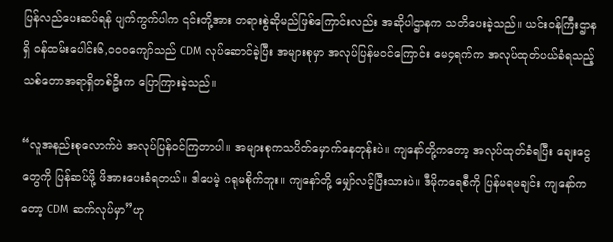ပြန်လည်ပေးဆပ်ရန် ပျက်ကွက်ပါက ၎င်းတို့အား တရားစွဲဆိုမည်ဖြစ်ကြောင်းလည်း အဆိုပါဌာနက သတိပေးခဲ့သည်။ ယင်းဝန်ကြီးဌာနရှိ ဝန်ထမ်းပေါင်း၆,၀၀၀ကျော်သည် CDM လုပ်ဆောင်ခဲ့ပြီး အများစုမှာ အလုပ်ပြန်မဝင်ကြောင်း မေ၄ရက်က အလုပ်ထုတ်ပယ်ခံရသည့် သစ်တောအရာရှိတစ်ဦးက ပြောကြားခဲ့သည်။

“လူအနည်းစုလောက်ပဲ အလုပ်ပြန်ဝင်ကြတာပါ။ အများစုကသပိတ်မှောက်နေတုန်းပဲ။ ကျနော်တို့ကတော့ အလုပ်ထုတ်ခံရပြီး ချေးငွေတွေကို ပြန်ဆပ်ဖို့ ဖိအားပေးခံရတယ်။ ဒါပေမဲ့ ဂရုမစိုက်ဘူး။ ကျနော်တို့ မျှော်လင့်ပြီးသားပဲ။ ဒီမိုကရေစီကို ပြန်မရမချင်း ကျနော်ကတော့ CDM ဆက်လုပ်မှာ”ဟု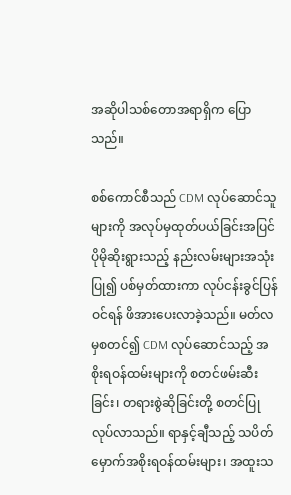အဆိုပါသစ်တောအရာရှိက ပြောသည်။

စစ်ကောင်စီသည် CDM လုပ်ဆောင်သူများကို အလုပ်မှထုတ်ပယ်ခြင်းအပြင် ပိုမိုဆိုးရွားသည့် နည်းလမ်းများအသုံးပြု၍ ပစ်မှတ်ထားကာ လုပ်ငန်းခွင်ပြန်ဝင်ရန် ဖိအားပေးလာခဲ့သည်။ မတ်လမှစတင်၍ CDM လုပ်ဆောင်သည့် အစိုးရဝန်ထမ်းများကို စတင်ဖမ်းဆီးခြင်း၊ တရားစွဲဆိုခြင်းတို့ စတင်ပြုလုပ်လာသည်။ ရာနှင့်ချီသည့် သပိတ်မှောက်အစိုးရဝန်ထမ်းများ၊ အထူးသ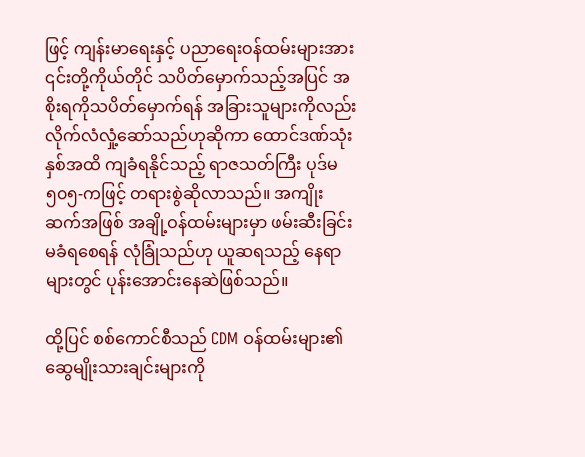ဖြင့် ကျန်းမာရေးနှင့် ပညာရေးဝန်ထမ်းများအား ၎င်းတို့ကိုယ်တိုင် သပိတ်မှောက်သည့်အပြင် အစိုးရကိုသပိတ်မှောက်ရန် အခြားသူများကိုလည်း လိုက်လံလှုံ့ဆော်သည်ဟုဆိုကာ ထောင်ဒဏ်သုံးနှစ်အထိ ကျခံရနိုင်သည့် ရာဇသတ်ကြီး ပုဒ်မ ၅၀၅-ကဖြင့် တရားစွဲဆိုလာသည်။ အကျိုးဆက်အဖြစ် အချို့ဝန်ထမ်းများမှာ ဖမ်းဆီးခြင်းမခံရစေရန် လုံခြုံသည်ဟု ယူဆရသည့် နေရာများတွင် ပုန်းအောင်းနေဆဲဖြစ်သည်။

ထို့ပြင် စစ်ကောင်စီသည် CDM ဝန်ထမ်းများ၏ ဆွေမျိုးသားချင်းများကို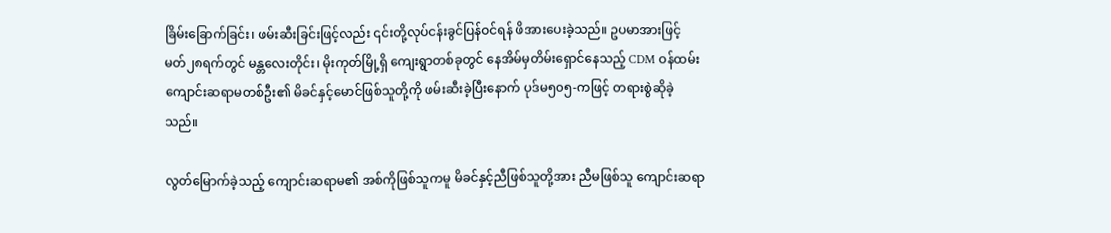ခြိမ်းခြောက်ခြင်း၊ ဖမ်းဆီးခြင်းဖြင့်လည်း ၎င်းတို့လုပ်ငန်းခွင်ပြန်ဝင်ရန် ဖိအားပေးခဲ့သည်။ ဥပမာအားဖြင့် မတ်၂၈ရက်တွင် မန္တလေးတိုင်း၊ မိုးကုတ်မြို့ရှိ ကျေးရွာတစ်ခုတွင် နေအိမ်မှတိမ်းရှောင်နေသည့် CDM ဝန်ထမ်း ကျောင်းဆရာမတစ်ဦး၏ မိခင်နှင့်မောင်ဖြစ်သူတို့ကို ဖမ်းဆီးခဲ့ပြီးနောက် ပုဒ်မ၅၀၅-ကဖြင့် တရားစွဲဆိုခဲ့သည်။

လွတ်မြောက်ခဲ့သည့် ကျောင်းဆရာမ၏ အစ်ကိုဖြစ်သူကမူ မိခင်နှင့်ညီဖြစ်သူတို့အား ညီမဖြစ်သူ ကျောင်းဆရာ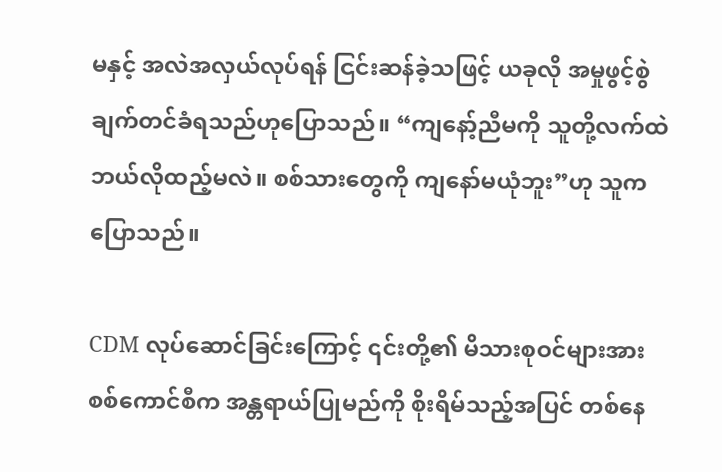မနှင့် အလဲအလှယ်လုပ်ရန် ငြင်းဆန်ခဲ့သဖြင့် ယခုလို အမှုဖွင့်စွဲချက်တင်ခံရသည်ဟုပြောသည်။ “ကျနော့်ညီမကို သူတို့လက်ထဲဘယ်လိုထည့်မလဲ။ စစ်သားတွေကို ကျနော်မယုံဘူး”ဟု သူကပြောသည်။

CDM လုပ်ဆောင်ခြင်းကြောင့် ၎င်းတို့၏ မိသားစုဝင်များအား စစ်ကောင်စီက အန္တရာယ်ပြုမည်ကို စိုးရိမ်သည့်အပြင် တစ်နေ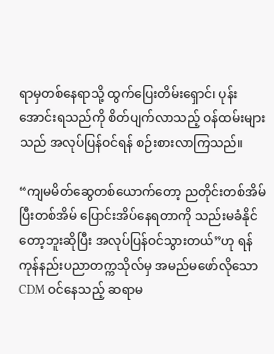ရာမှတစ်နေရာသို့ ထွက်ပြေးတိမ်းရှောင်၊ ပုန်းအောင်းရသည်ကို စိတ်ပျက်လာသည့် ဝန်ထမ်းများသည် အလုပ်ပြန်ဝင်ရန် စဉ်းစားလာကြသည်။

“ကျမမိတ်ဆွေတစ်ယောက်တော့ ညတိုင်းတစ်အိမ်ပြီးတစ်အိမ် ပြောင်းအိပ်နေရတာကို သည်းမခံနိုင်တော့ဘူးဆိုပြီး အလုပ်ပြန်ဝင်သွားတယ်”ဟု ရန်ကုန်နည်းပညာတက္ကသိုလ်မှ အမည်မဖော်လိုသော CDM ဝင်နေသည့် ဆရာမ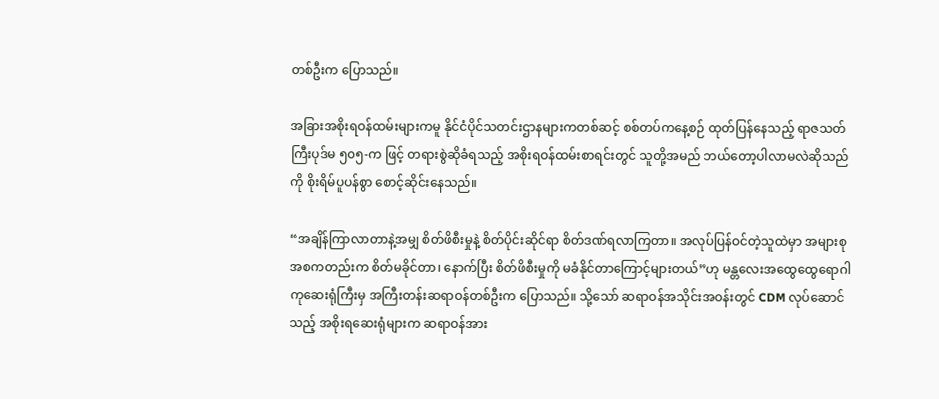တစ်ဦးက ပြောသည်။

အခြားအစိုးရဝန်ထမ်းများကမူ နိုင်ငံပိုင်သတင်းဌာနများကတစ်ဆင့် စစ်တပ်ကနေ့စဉ် ထုတ်ပြန်နေသည့် ရာဇသတ်ကြီးပုဒ်မ ၅၀၅-က ဖြင့် တရားစွဲဆိုခံရသည့် အစိုးရဝန်ထမ်းစာရင်းတွင် သူတို့အမည် ဘယ်တော့ပါလာမလဲဆိုသည်ကို စိုးရိမ်ပူပန်စွာ စောင့်ဆိုင်းနေသည်။

“အချိန်ကြာလာတာနဲ့အမျှ စိတ်ဖိစီးမှုနဲ့ စိတ်ပိုင်းဆိုင်ရာ စိတ်ဒဏ်ရလာကြတာ။ အလုပ်ပြန်ဝင်တဲ့သူထဲမှာ အများစု အစကတည်းက စိတ်မခိုင်တာ၊ နောက်ပြီး စိတ်ဖိစီးမှုကို မခံနိုင်တာကြောင့်များတယ်”ဟု မန္တလေးအထွေထွေရောဂါကုဆေးရုံကြီးမှ အကြီးတန်းဆရာဝန်တစ်ဦးက ပြောသည်။ သို့သော် ဆရာဝန်အသိုင်းအဝန်းတွင် CDM လုပ်ဆောင်သည့် အစိုးရဆေးရုံများက ဆရာဝန်အား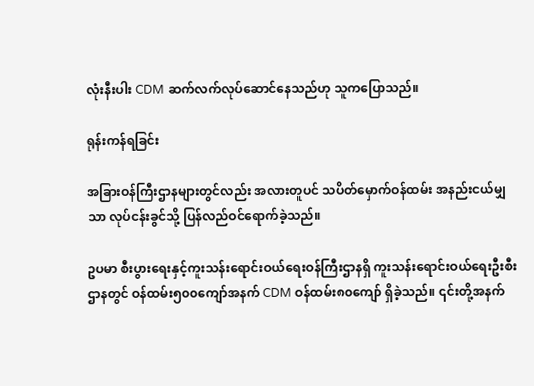လုံးနီးပါး CDM ဆက်လက်လုပ်ဆောင်နေသည်ဟု သူကပြောသည်။

ရုန်းကန်ရခြင်း

အခြားဝန်ကြီးဌာနများတွင်လည်း အလားတူပင် သပိတ်မှောက်ဝန်ထမ်း အနည်းငယ်မျှသာ လုပ်ငန်းခွင်သို့ ပြန်လည်ဝင်ရောက်ခဲ့သည်။

ဥပမာ စီးပွားရေးနှင့်ကူးသန်းရောင်းဝယ်ရေးဝန်ကြီးဌာနရှိ ကူးသန်းရောင်းဝယ်ရေးဦးစီးဌာနတွင် ဝန်ထမ်း၅၀၀ကျော်အနက် CDM ဝန်ထမ်း၈၀ကျော် ရှိခဲ့သည်။ ၎င်းတို့အနက်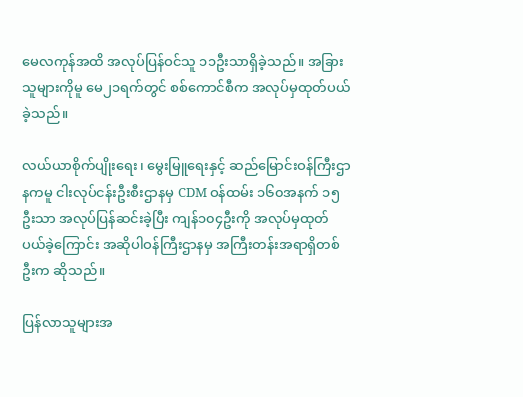မေလကုန်အထိ အလုပ်ပြန်ဝင်သူ ၁၁ဦးသာရှိခဲ့သည်။ အခြားသူများကိုမူ မေ၂၁ရက်တွင် စစ်ကောင်စီက အလုပ်မှထုတ်ပယ်ခဲ့သည်။

လယ်ယာစိုက်ပျိုးရေး၊ မွေးမြူရေးနှင့် ဆည်မြောင်းဝန်ကြီးဌာနကမူ ငါးလုပ်ငန်းဦးစီးဌာနမှ CDM ဝန်ထမ်း ၁၆၀အနက် ၁၅ဦးသာ အလုပ်ပြန်ဆင်းခဲ့ပြီး ကျန်၁၀၄ဦးကို အလုပ်မှထုတ်ပယ်ခဲ့ကြောင်း အဆိုပါဝန်ကြီးဌာနမှ အကြီးတန်းအရာရှိတစ်ဦးက ဆိုသည်။

ပြန်လာသူများအ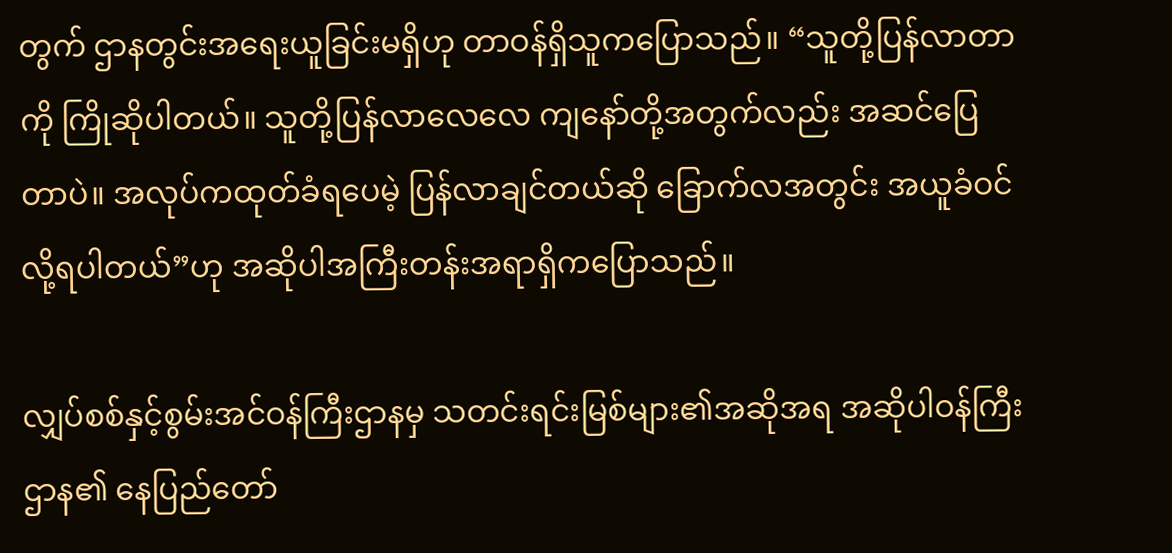တွက် ဌာနတွင်းအရေးယူခြင်းမရှိဟု တာဝန်ရှိသူကပြောသည်။ “သူတို့ပြန်လာတာကို ကြိုဆိုပါတယ်။ သူတို့ပြန်လာလေလေ ကျနော်တို့အတွက်လည်း အဆင်ပြေတာပဲ။ အလုပ်ကထုတ်ခံရပေမဲ့ ပြန်လာချင်တယ်ဆို ခြောက်လအတွင်း အယူခံဝင်လို့ရပါတယ်”ဟု အဆိုပါအကြီးတန်းအရာရှိကပြောသည်။

လျှပ်စစ်နှင့်စွမ်းအင်ဝန်ကြီးဌာနမှ သတင်းရင်းမြစ်များ၏အဆိုအရ အဆိုပါဝန်ကြီးဌာန၏ နေပြည်တော်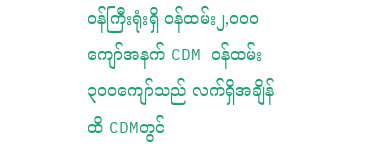ဝန်ကြီးရုံးရှိ ဝန်ထမ်း၂,၀၀၀ကျော်အနက် CDM ဝန်ထမ်း ၃၀၀ကျော်သည် လက်ရှိအချိန်ထိ CDMတွင်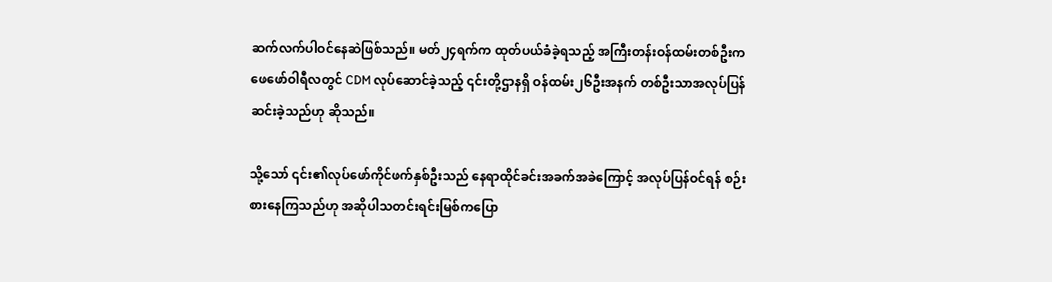ဆက်လက်ပါဝင်နေဆဲဖြစ်သည်။ မတ်၂၄ရက်က ထုတ်ပယ်ခံခဲ့ရသည့် အကြီးတန်းဝန်ထမ်းတစ်ဦးက ဖေဖော်ဝါရီလတွင် CDM လုပ်ဆောင်ခဲ့သည့် ၎င်းတို့ဌာနရှိ ဝန်ထမ်း၂၆ဦးအနက် တစ်ဦးသာအလုပ်ပြန်ဆင်းခဲ့သည်ဟု ဆိုသည်။

သို့သော် ၎င်း၏လုပ်ဖော်ကိုင်ဖက်နှစ်ဦးသည် နေရာထိုင်ခင်းအခက်အခဲကြောင့် အလုပ်ပြန်ဝင်ရန် စဉ်းစားနေကြသည်ဟု အဆိုပါသတင်းရင်းမြစ်ကပြော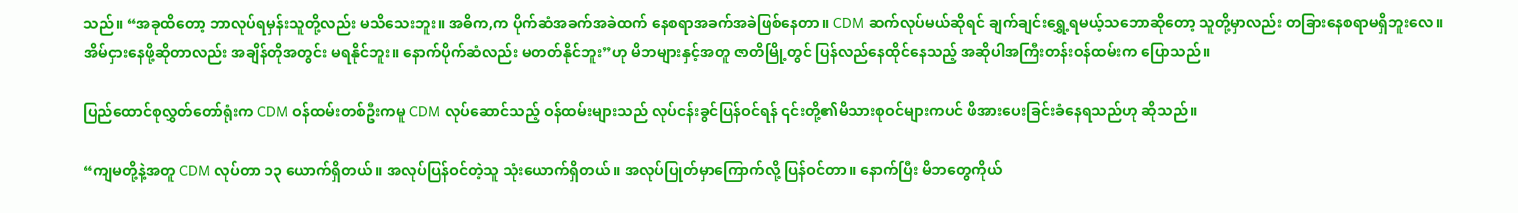သည်။ “အခုထိတော့ ဘာလုပ်ရမှန်းသူတို့လည်း မသိသေးဘူး။ အဓိက,က ပိုက်ဆံအခက်အခဲထက် နေစရာအခက်အခဲဖြစ်နေတာ။ CDM ဆက်လုပ်မယ်ဆိုရင် ချက်ချင်းရွှေ့ရမယ့်သဘောဆိုတော့ သူတို့မှာလည်း တခြားနေစရာမရှိဘူးလေ။ အိမ်ငှားနေဖို့ဆိုတာလည်း အချိန်တိုအတွင်း မရနိုင်ဘူး။ နောက်ပိုက်ဆံလည်း မတတ်နိုင်ဘူး”ဟု မိဘများနှင့်အတူ ဇာတိမြို့တွင် ပြန်လည်နေထိုင်နေသည့် အဆိုပါအကြီးတန်းဝန်ထမ်းက ပြောသည်။

ပြည်ထောင်စုလွှတ်တော်ရုံးက CDM ဝန်ထမ်းတစ်ဦးကမူ CDM လုပ်ဆောင်သည့် ဝန်ထမ်းများသည် လုပ်ငန်းခွင်ပြန်ဝင်ရန် ၎င်းတို့၏မိသားစုဝင်များကပင် ဖိအားပေးခြင်းခံနေရသည်ဟု ဆိုသည်။

“ကျမတို့နဲ့အတူ CDM လုပ်တာ ၁၃ ယောက်ရှိတယ်။ အလုပ်ပြန်ဝင်တဲ့သူ သုံးယောက်ရှိတယ်။ အလုပ်ပြုတ်မှာကြောက်လို့ ပြန်ဝင်တာ။ နောက်ပြီး မိဘတွေကိုယ်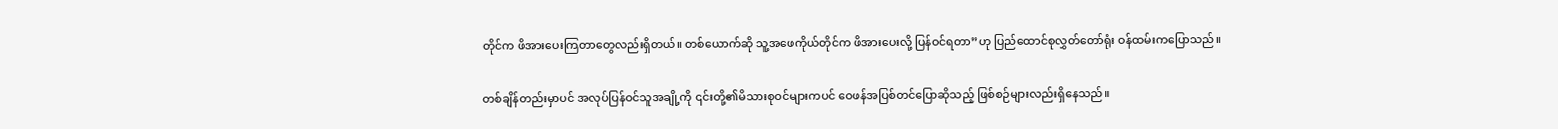တိုင်က ဖိအားပေးကြတာတွေလည်းရှိတယ်။ တစ်ယောက်ဆို သူ့အဖေကိုယ်တိုင်က ဖိအားပေးလို့ ပြန်ဝင်ရတာ”ဟု ပြည်ထောင်စုလွှတ်တော်ရုံး ဝန်ထမ်းကပြောသည်။

တစ်ချိန်တည်းမှာပင် အလုပ်ပြန်ဝင်သူအချို့ကို ၎င်းတို့၏မိသားစုဝင်များကပင် ဝေဖန်အပြစ်တင်ပြောဆိုသည့် ဖြစ်စဉ်များလည်းရှိနေသည်။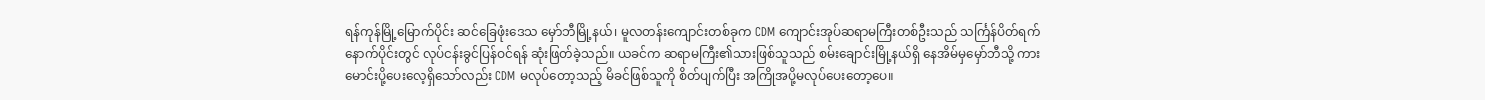ရန်ကုန်မြို့မြောက်ပိုင်း ဆင်ခြေဖုံးဒေသ မှော်ဘီမြို့နယ်၊ မူလတန်းကျောင်းတစ်ခုက CDM ကျောင်းအုပ်ဆရာမကြီးတစ်ဦးသည် သင်္ကြန်ပိတ်ရက်နောက်ပိုင်းတွင် လုပ်ငန်းခွင်ပြန်ဝင်ရန် ဆုံးဖြတ်ခဲ့သည်။ ယခင်က ဆရာမကြီး၏သားဖြစ်သူသည် စမ်းချောင်းမြို့နယ်ရှိ နေအိမ်မှမှော်ဘီသို့ ကားမောင်းပို့ပေးလေ့ရှိသော်လည်း CDM မလုပ်တော့သည့် မိခင်ဖြစ်သူကို စိတ်ပျက်ပြီး အကြိုအပို့မလုပ်ပေးတော့ပေ။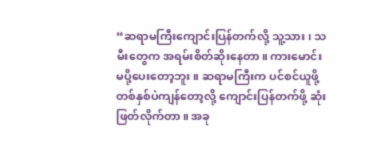“ဆရာမကြီးကျောင်းပြန်တက်လို့ သူ့သား၊ သမီးတွေက အရမ်းစိတ်ဆိုးနေတာ။ ကားမောင်းမပို့ပေးတော့ဘူး။ ဆရာမကြီးက ပင်စင်ယူဖို့ တစ်နှစ်ပဲကျန်တော့လို့ ကျောင်းပြန်တက်ဖို့ ဆုံးဖြတ်လိုက်တာ။ အခု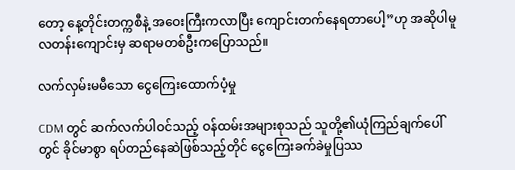တော့ နေ့တိုင်းတက္ကစီနဲ့ အဝေးကြီးကလာပြီး ကျောင်းတက်နေရတာပေါ့”ဟု အဆိုပါမူလတန်းကျောင်းမှ ဆရာမတစ်ဦးကပြောသည်။

လက်လှမ်းမမီသော ငွေကြေးထောက်ပံ့မှု

CDM တွင် ဆက်လက်ပါဝင်သည့် ဝန်ထမ်းအများစုသည် သူတို့၏ယုံကြည်ချက်ပေါ်တွင် ခိုင်မာစွာ ရပ်တည်နေဆဲဖြစ်သည့်တိုင် ငွေကြေးခက်ခဲမှုပြဿ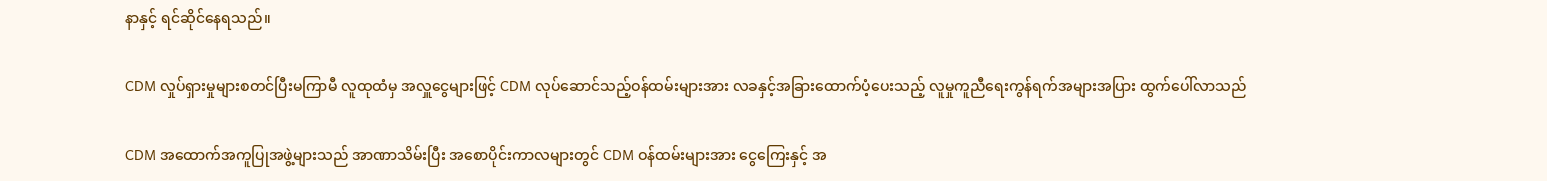နာနှင့် ရင်ဆိုင်နေရသည်။

CDM လှုပ်ရှားမှုများစတင်ပြီးမကြာမီ လူထုထံမှ အလှူငွေများဖြင့် CDM လုပ်ဆောင်သည့်ဝန်ထမ်းများအား လခနှင့်အခြားထောက်ပံ့ပေးသည့် လူမှုကူညီရေးကွန်ရက်အများအပြား ထွက်ပေါ်လာသည်

CDM အထောက်အကူပြုအဖွဲ့များသည် အာဏာသိမ်းပြီး အစောပိုင်းကာလများတွင် CDM ဝန်ထမ်းများအား ငွေကြေးနှင့် အ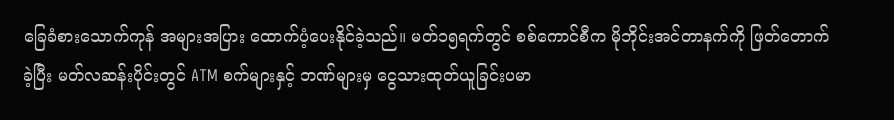ခြေခံစားသောက်ကုန် အများအပြား ထောက်ပံ့ပေးနိုင်ခဲ့သည်။ မတ်၁၅ရက်တွင် စစ်ကောင်စီက မိုဘိုင်းအင်တာနက်ကို ဖြတ်တောက်ခဲ့ပြီး မတ်လဆန်းပိုင်းတွင် ATM စက်များနှင့် ဘဏ်များမှ ငွေသားထုတ်ယူခြင်းပမာ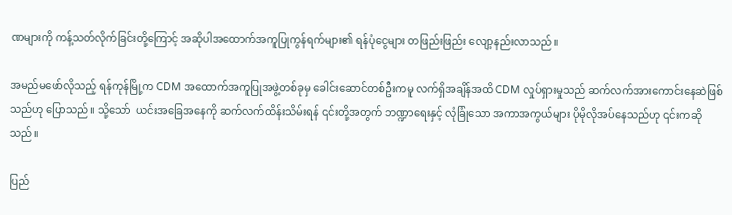ဏများကို ကန့်သတ်လိုက်ခြင်းတို့ကြောင့် အဆိုပါအထောက်အကူပြုကွန်ရက်များ၏ ရန်ပုံငွေများ တဖြည်းဖြည်း လျော့နည်းလာသည်။

အမည်မဖော်လိုသည့် ရန်ကုန်မြို့က CDM အထောက်အကူပြုအဖွဲ့တစ်ခုမှ ခေါင်းဆောင်တစ်ဦးကမူ လက်ရှိအချိန်အထိ CDM လှုပ်ရှားမှုသည် ဆက်လက်အားကောင်းနေဆဲဖြစ်သည်ဟု ပြောသည်။ သို့သော်  ယင်းအခြေအနေကို ဆက်လက်ထိန်းသိမ်းရန် ၎င်းတို့အတွက် ဘဏ္ဍာရေးနှင့် လုံခြုံသော အကာအကွယ်များ ပိုမိုလိုအပ်နေသည်ဟု ၎င်းကဆိုသည်။

ပြည်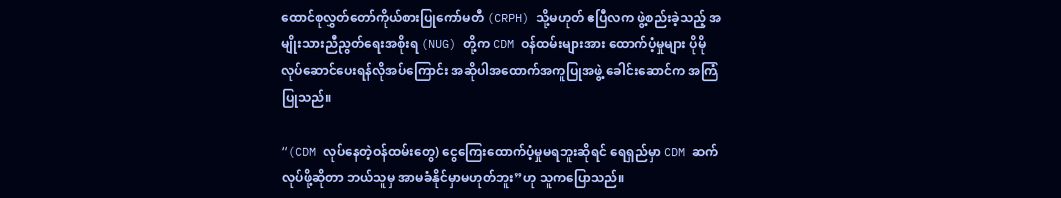ထောင်စုလွှတ်တော်ကိုယ်စားပြုကော်မတီ (CRPH) သို့မဟုတ် ဧပြီလက ဖွဲ့စည်းခဲ့သည့် အမျိုးသားညီညွတ်ရေးအစိုးရ (NUG) တို့က CDM ဝန်ထမ်းများအား ထောက်ပံ့မှုများ ပိုမိုလုပ်ဆောင်ပေးရန်လိုအပ်ကြောင်း အဆိုပါအထောက်အကူပြုအဖွဲ့ ခေါင်းဆောင်က အကြံပြုသည်။

“(CDM လုပ်နေတဲ့ဝန်ထမ်းတွေ) ငွေကြေးထောက်ပံ့မှုမရဘူးဆိုရင် ရေရှည်မှာ CDM ဆက်လုပ်ဖို့ဆိုတာ ဘယ်သူမှ အာမခံနိုင်မှာမဟုတ်ဘူး”ဟု သူကပြောသည်။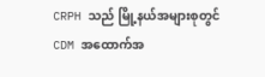CRPH သည် မြို့နယ်အများစုတွင် CDM အထောက်အ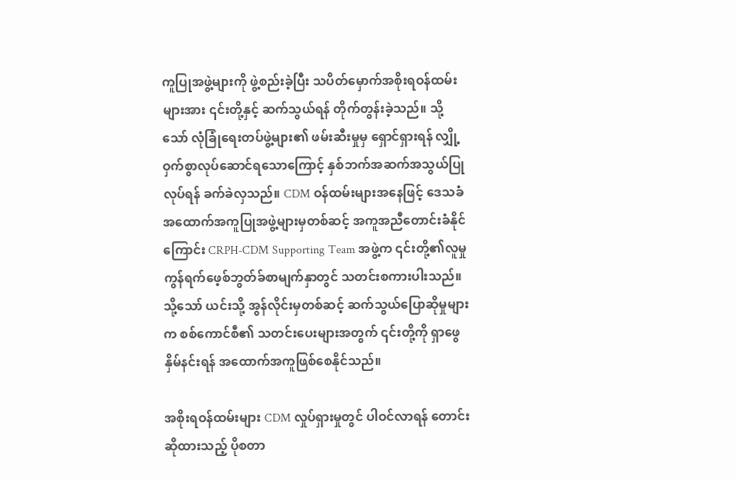ကူပြုအဖွဲ့များကို ဖွဲ့စည်းခဲ့ပြီး သပိတ်မှောက်အစိုးရဝန်ထမ်းများအား ၎င်းတို့နှင့် ဆက်သွယ်ရန် တိုက်တွန်းခဲ့သည်။ သို့သော် လုံခြုံရေးတပ်ဖွဲ့များ၏ ဖမ်းဆီးမှုမှ ရှောင်ရှားရန် လျှို့ဝှက်စွာလုပ်ဆောင်ရသောကြောင့် နှစ်ဘက်အဆက်အသွယ်ပြုလုပ်ရန် ခက်ခဲလှသည်။ CDM ဝန်ထမ်းများအနေဖြင့် ဒေသခံအထောက်အကူပြုအဖွဲ့များမှတစ်ဆင့် အကူအညီတောင်းခံနိုင်ကြောင်း CRPH-CDM Supporting Team အဖွဲ့က ၎င်းတို့၏လူမှုကွန်ရက်ဖေ့စ်ဘွတ်ခ်စာမျက်နှာတွင် သတင်းစကားပါးသည်။ သို့သော် ယင်းသို့ အွန်လိုင်းမှတစ်ဆင့် ဆက်သွယ်ပြောဆိုမှုများက စစ်ကောင်စီ၏ သတင်းပေးများအတွက် ၎င်းတို့ကို ရှာဖွေနှိမ်နင်းရန် အထောက်အကူဖြစ်စေနိုင်သည်။

အစိုးရဝန်ထမ်းများ CDM လှုပ်ရှားမှုတွင် ပါဝင်လာရန် တောင်းဆိုထားသည့် ပိုစတာ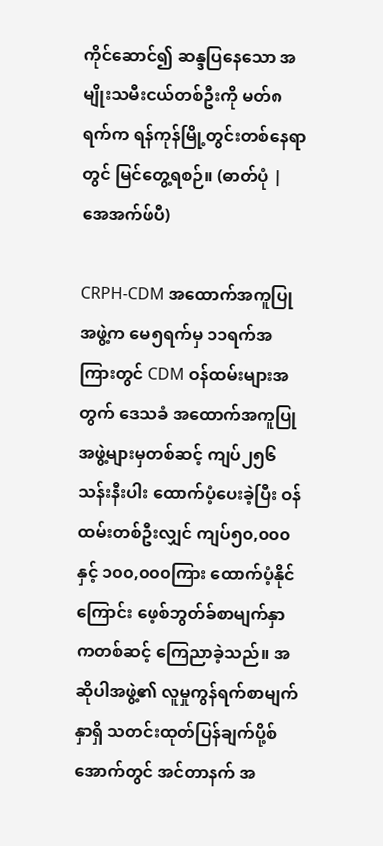ကိုင်ဆောင်၍ ဆန္ဒပြနေသော အမျိုးသမီးငယ်တစ်ဦးကို မတ်၈ရက်က ရန်ကုန်မြို့တွင်းတစ်နေရာတွင် မြင်တွေ့ရစဉ်။ (ဓာတ်ပုံ | အေအက်ဖ်ပီ)

CRPH-CDM အထောက်အကူပြုအဖွဲ့က မေ၅ရက်မှ ၁၁ရက်အကြားတွင် CDM ဝန်ထမ်းများအတွက် ဒေသခံ အထောက်အကူပြုအဖွဲ့များမှတစ်ဆင့် ကျပ်၂၅၆သန်းနီးပါး ထောက်ပံ့ပေးခဲ့ပြီး ဝန်ထမ်းတစ်ဦးလျှင် ကျပ်၅၀,၀၀၀နှင့် ၁၀၀,၀၀၀ကြား ထောက်ပံ့နိုင်ကြောင်း ဖေ့စ်ဘွတ်ခ်စာမျက်နှာကတစ်ဆင့် ကြေညာခဲ့သည်။ အဆိုပါအဖွဲ့၏ လူမှုကွန်ရက်စာမျက်နှာရှိ သတင်းထုတ်ပြန်ချက်ပို့စ်အောက်တွင် အင်တာနက် အ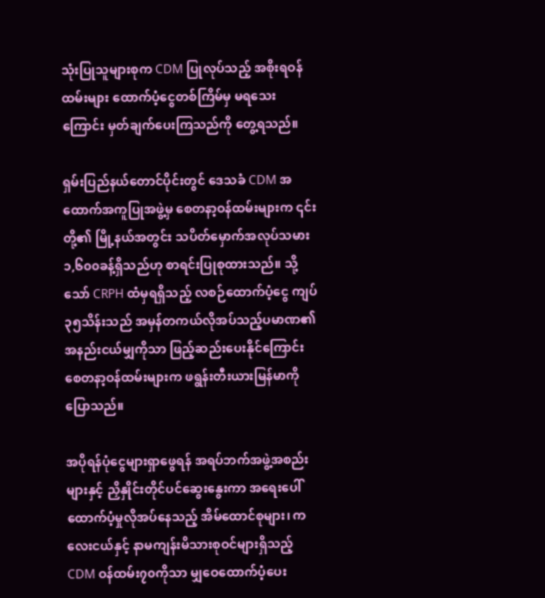သုံးပြုသူများစုက CDM ပြုလုပ်သည့် အစိုးရဝန်ထမ်းများ ထောက်ပံ့ငွေတစ်ကြိမ်မှ မရသေးကြောင်း မှတ်ချက်ပေးကြသည်ကို တွေ့ရသည်။

ရှမ်းပြည်နယ်တောင်ပိုင်းတွင် ဒေသခံ CDM အထောက်အကူပြုအဖွဲ့မှ စေတနာ့ဝန်ထမ်းများက ၎င်းတို့၏ မြို့နယ်အတွင်း သပိတ်မှောက်အလုပ်သမား ၁,၆၀၀ခန့်ရှိသည်ဟု စာရင်းပြုစုထားသည်။ သို့သော် CRPH ထံမှရရှိသည့် လစဉ်ထောက်ပံ့ငွေ ကျပ်၃၅သိန်းသည် အမှန်တကယ်လိုအပ်သည့်ပမာဏ၏ အနည်းငယ်မျှကိုသာ ဖြည့်ဆည်းပေးနိုင်ကြောင်း စေတနာ့ဝန်ထမ်းများက ဖရွန်းတီးယားမြန်မာကိုပြောသည်။

အပိုရန်ပုံငွေများရှာဖွေရန် အရပ်ဘက်အဖွဲ့အစည်းများနှင့် ညှိနှိုင်းတိုင်ပင်ဆွေးနွေးကာ အရေးပေါ်ထောက်ပံ့မှုလိုအပ်နေသည့် အိမ်ထောင်စုများ၊ ကလေးငယ်နှင့် နာမကျန်းမိသားစုဝင်များရှိသည့် CDM ဝန်ထမ်း၇၀ကိုသာ မျှဝေထောက်ပံ့ပေး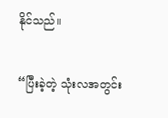နိုင်သည်။

“ပြီးခဲ့တဲ့ သုံးလအတွင်း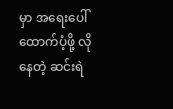မှာ အရေးပေါ်ထောက်ပံ့ဖို့ လိုနေတဲ့ ဆင်းရဲ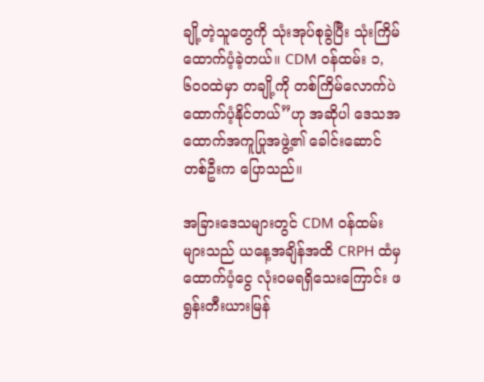ချို့တဲ့သူတွေကို သုံးအုပ်စုခွဲပြီး သုံးကြိမ်ထောက်ပံ့ခဲ့တယ်။ CDM ဝန်ထမ်း ၁,၆၀၀ထဲမှာ တချို့ကို တစ်ကြိမ်လောက်ပဲ ထောက်ပံ့နိုင်တယ်”ဟု အဆိုပါ ဒေသအထောက်အကူပြုအဖွဲ့၏ ခေါင်းဆောင်တစ်ဦးက ပြောသည်။

အခြားဒေသများတွင် CDM ဝန်ထမ်းများသည် ယနေ့အချိန်အထိ CRPH ထံမှ ထောက်ပံ့ငွေ လုံးဝမရရှိသေးကြောင်း ဖရွန်းတီးယားမြန်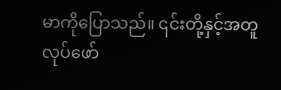မာကိုပြောသည်။ ၎င်းတို့နှင့်အတူ လုပ်ဖော်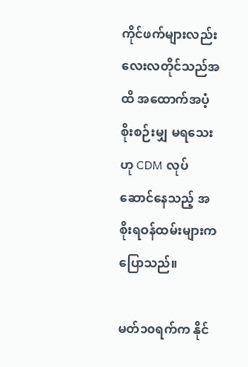ကိုင်ဖက်များလည်း လေးလတိုင်သည်အထိ အထောက်အပံ့ စိုးစဉ်းမျှ မရသေးဟု CDM လုပ်ဆောင်နေသည့် အစိုးရဝန်ထမ်းများကပြောသည်။

မတ်၁၀ရက်က နိုင်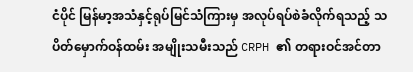ငံပိုင် မြန်မာ့အသံနှင့်ရုပ်မြင်သံကြားမှ အလုပ်ရပ်စဲခံလိုက်ရသည့် သပိတ်မှောက်ဝန်ထမ်း အမျိုးသမီးသည် CRPH ၏ တရားဝင်အင်တာ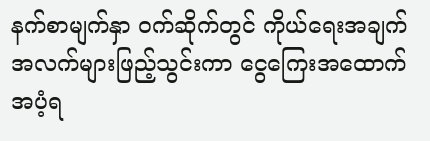နက်စာမျက်နှာ ဝက်ဆိုက်တွင် ကိုယ်ရေးအချက်အလက်များဖြည့်သွင်းကာ ငွေကြေးအထောက်အပံ့ရ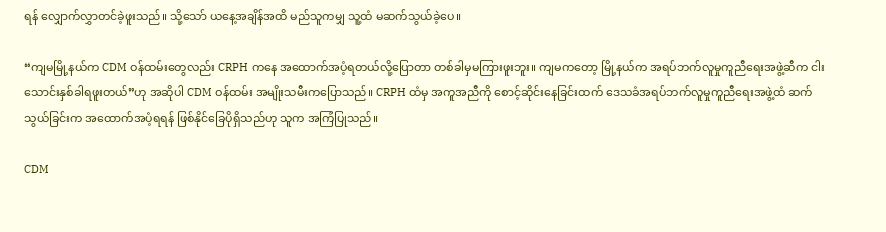ရန် လျှောက်လွှာတင်ခဲ့ဖူးသည်။ သို့သော် ယနေ့အချိန်အထိ မည်သူကမျှ သူ့ထံ မဆက်သွယ်ခဲ့ပေ။

“ကျမမြို့နယ်က CDM ဝန်ထမ်းတွေလည်း CRPH ကနေ အထောက်အပံ့ရတယ်လို့ပြောတာ တစ်ခါမှမကြားဖူးဘူး။ ကျမကတော့ မြို့နယ်က အရပ်ဘက်လူမှုကူညီရေးအဖွဲ့ဆီက ငါးသောင်းနှစ်ခါရဖူးတယ်”ဟု အဆိုပါ CDM ဝန်ထမ်း အမျိုးသမီးကပြောသည်။ CRPH ထံမှ အကူအညီကို စောင့်ဆိုင်းနေခြင်းထက် ဒေသခံအရပ်ဘက်လူမှုကူညီရေးအဖွဲ့ထံ ဆက်သွယ်ခြင်းက အထောက်အပံ့ရရန် ဖြစ်နိုင်ခြေပိုရှိသည်ဟု သူက အကြံပြုသည်။

CDM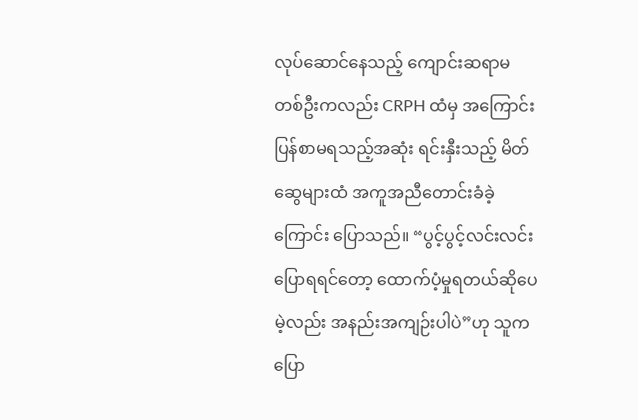လုပ်ဆောင်နေသည့် ကျောင်းဆရာမတစ်ဦးကလည်း CRPH ထံမှ အကြောင်းပြန်စာမရသည့်အဆုံး ရင်းနှီးသည့် မိတ်ဆွေများထံ အကူအညီတောင်းခံခဲ့ကြောင်း ပြောသည်။ “ပွင့်ပွင့်လင်းလင်းပြောရရင်တော့ ထောက်ပံ့မှုရတယ်ဆိုပေမဲ့လည်း အနည်းအကျဉ်းပါပဲ”ဟု သူကပြော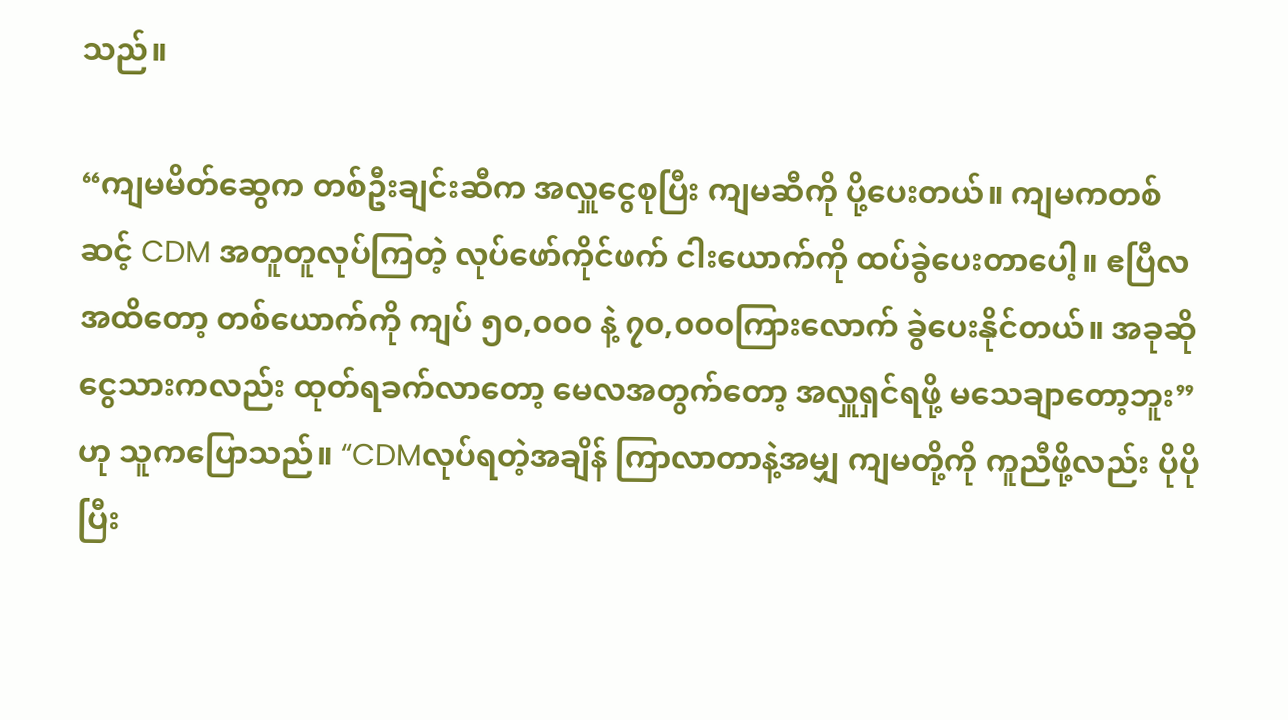သည်။

“ကျမမိတ်ဆွေက တစ်ဦးချင်းဆီက အလှူငွေစုပြီး ကျမဆီကို ပို့ပေးတယ်။ ကျမကတစ်ဆင့် CDM အတူတူလုပ်ကြတဲ့ လုပ်ဖော်ကိုင်ဖက် ငါးယောက်ကို ထပ်ခွဲပေးတာပေါ့။ ဧပြီလအထိတော့ တစ်ယောက်ကို ကျပ် ၅၀,၀၀၀ နဲ့ ၇၀,၀၀၀ကြားလောက် ခွဲပေးနိုင်တယ်။ အခုဆို ငွေသားကလည်း ထုတ်ရခက်လာတော့ မေလအတွက်တော့ အလှူရှင်ရဖို့ မသေချာတော့ဘူး”ဟု သူကပြောသည်။ “CDMလုပ်ရတဲ့အချိန် ကြာလာတာနဲ့အမျှ ကျမတို့ကို ကူညီဖို့လည်း ပိုပိုပြီး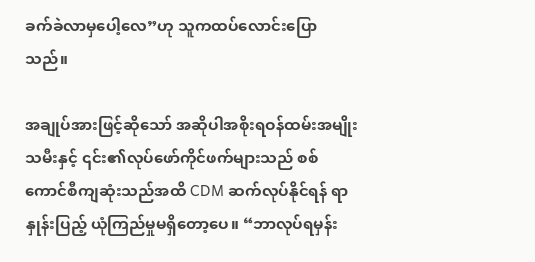ခက်ခဲလာမှပေါ့လေ”ဟု သူကထပ်လောင်းပြောသည်။

အချုပ်အားဖြင့်ဆိုသော် အဆိုပါအစိုးရဝန်ထမ်းအမျိုးသမီးနှင့် ၎င်း၏လုပ်ဖော်ကိုင်ဖက်များသည် စစ်ကောင်စီကျဆုံးသည်အထိ CDM ဆက်လုပ်နိုင်ရန် ရာနှုန်းပြည့် ယုံကြည်မှုမရှိတော့ပေ။ “ဘာလုပ်ရမှန်း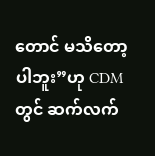တောင် မသိတော့ပါဘူး”ဟု CDM တွင် ဆက်လက်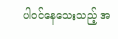ပါဝင်နေသေးသည့် အ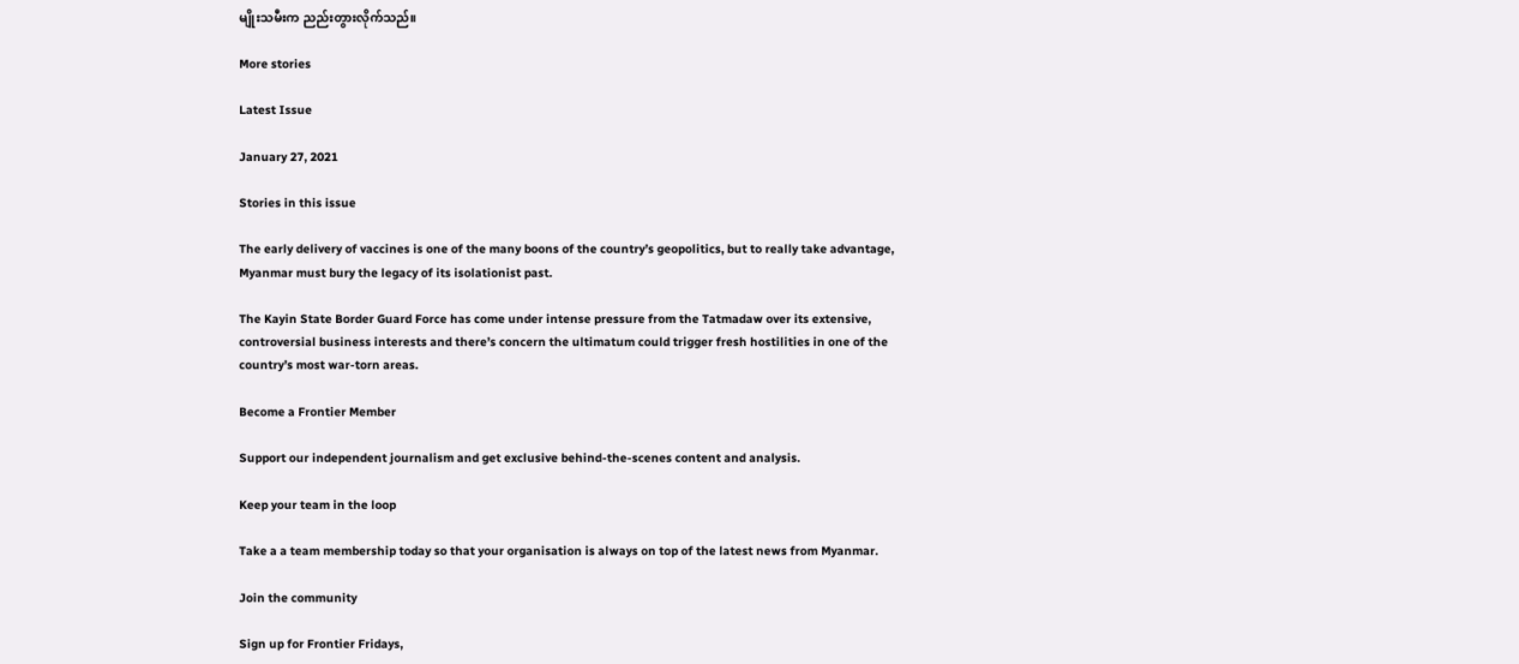မျိုးသမီးက ညည်းတွားလိုက်သည်။

More stories

Latest Issue

January 27, 2021

Stories in this issue

The early delivery of vaccines is one of the many boons of the country’s geopolitics, but to really take advantage, Myanmar must bury the legacy of its isolationist past.

The Kayin State Border Guard Force has come under intense pressure from the Tatmadaw over its extensive, controversial business interests and there’s concern the ultimatum could trigger fresh hostilities in one of the country’s most war-torn areas.

Become a Frontier Member

Support our independent journalism and get exclusive behind-the-scenes content and analysis.

Keep your team in the loop

Take a a team membership today so that your organisation is always on top of the latest news from Myanmar.

Join the community

Sign up for Frontier Fridays,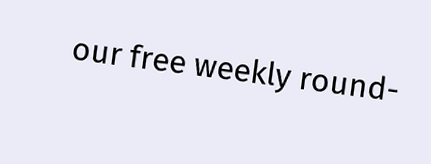our free weekly round-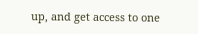up, and get access to one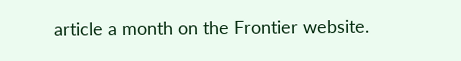article a month on the Frontier website.